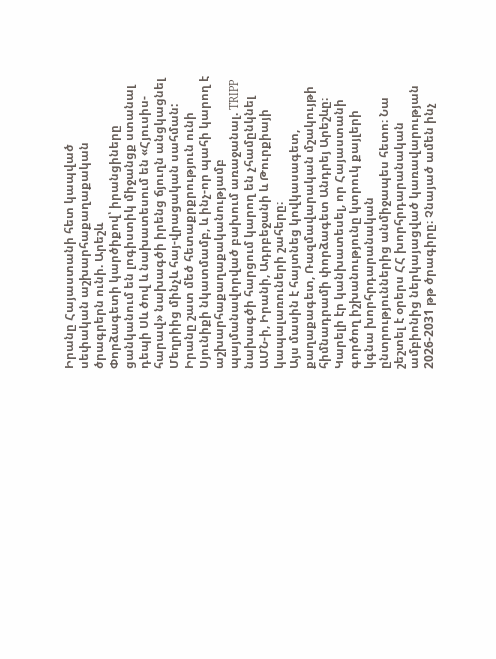Իրանը Հայաստանի հետ կապված սեփական աշխարհաքաղաքական ծրագրերն ունի. Արեշև
Փորձագետի կարծիքով՝ իրանցիները ցանկանում են լոգիստիկ միջանցք ստանալ դեպի Սև ծով և նախատեսում են «Հյուսիս-հարավ» նախագծի իրենց ճյուղն անցկացնել Մեղրիից մինչև հայ-վրացական սահման:
Իրանը շատ մեծ հետաքրքրություն ունի Սյունիքի նկատմամբ, և ինչ-որ պահի կարող է աշխարհաքաղաքականությամբ պայմանավորված բախում առաջանալ. TRIPP նախագծի հարցում կարող են չհամընկնել ԱՄՆ-ի, Իրանի, Ադրբեջանի և Թուրքիայի կապալառուների շահերը։
Այս մասին է հայտնեց կովկասագետ, քաղաքագետ, Ռազմավարական մշակույթի հիմնադրամի փորձագետ Անդրեյ Արեշևը։
Կարելի էր կանխատեսել, որ Հայաստանի գործող իշխանությունը կտրուկ քայլերի կգնա խորհրդարանական ընտրություններից անմիջապես հետո։ Նա շեշտել է օրերս ՀՀ խորհրդարանական ամբիոնից ներկայացված կառավարության 2026-2031 թթ ծրագիրը։ Չնայած ամեն ինչ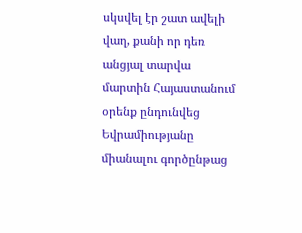սկսվել էր շատ ավելի վաղ, քանի որ դեռ անցյալ տարվա մարտին Հայաստանում օրենք ընդունվեց Եվրամիությանը միանալու գործընթաց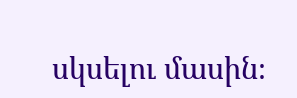սկսելու մասին։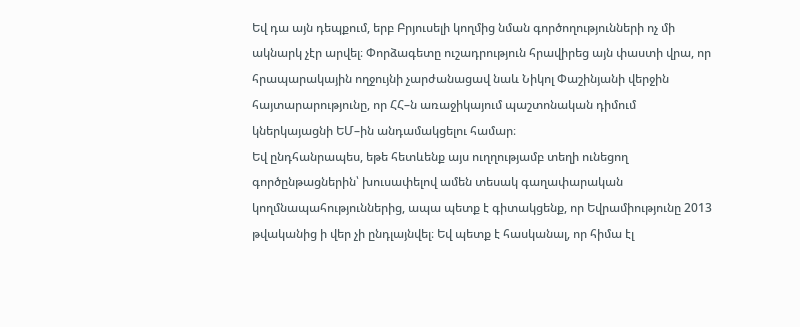Եվ դա այն դեպքում, երբ Բրյուսելի կողմից նման գործողությունների ոչ մի ակնարկ չէր արվել։ Փորձագետը ուշադրություն հրավիրեց այն փաստի վրա, որ հրապարակային ողջույնի չարժանացավ նաև Նիկոլ Փաշինյանի վերջին հայտարարությունը, որ ՀՀ–ն առաջիկայում պաշտոնական դիմում կներկայացնի ԵՄ–ին անդամակցելու համար։
Եվ ընդհանրապես, եթե հետևենք այս ուղղությամբ տեղի ունեցող գործընթացներին՝ խուսափելով ամեն տեսակ գաղափարական կողմնապահություններից, ապա պետք է գիտակցենք, որ Եվրամիությունը 2013 թվականից ի վեր չի ընդլայնվել։ Եվ պետք է հասկանալ, որ հիմա էլ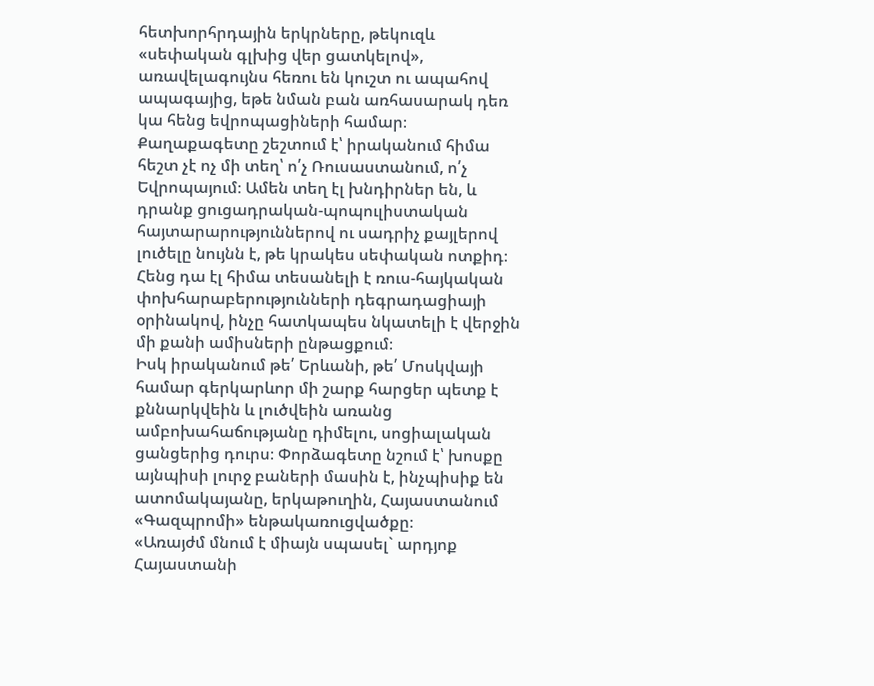հետխորհրդային երկրները, թեկուզև «սեփական գլխից վեր ցատկելով», առավելագույնս հեռու են կուշտ ու ապահով ապագայից, եթե նման բան առհասարակ դեռ կա հենց եվրոպացիների համար։
Քաղաքագետը շեշտում է՝ իրականում հիմա հեշտ չէ ոչ մի տեղ՝ ո՛չ Ռուսաստանում, ո՛չ Եվրոպայում։ Ամեն տեղ էլ խնդիրներ են, և դրանք ցուցադրական-պոպուլիստական հայտարարություններով ու սադրիչ քայլերով լուծելը նույնն է, թե կրակես սեփական ոտքիդ։ Հենց դա էլ հիմա տեսանելի է ռուս-հայկական փոխհարաբերությունների դեգրադացիայի օրինակով, ինչը հատկապես նկատելի է վերջին մի քանի ամիսների ընթացքում։
Իսկ իրականում թե՛ Երևանի, թե՛ Մոսկվայի համար գերկարևոր մի շարք հարցեր պետք է քննարկվեին և լուծվեին առանց ամբոխահաճությանը դիմելու, սոցիալական ցանցերից դուրս։ Փորձագետը նշում է՝ խոսքը այնպիսի լուրջ բաների մասին է, ինչպիսիք են ատոմակայանը, երկաթուղին, Հայաստանում «Գազպրոմի» ենթակառուցվածքը։
«Առայժմ մնում է միայն սպասել` արդյոք Հայաստանի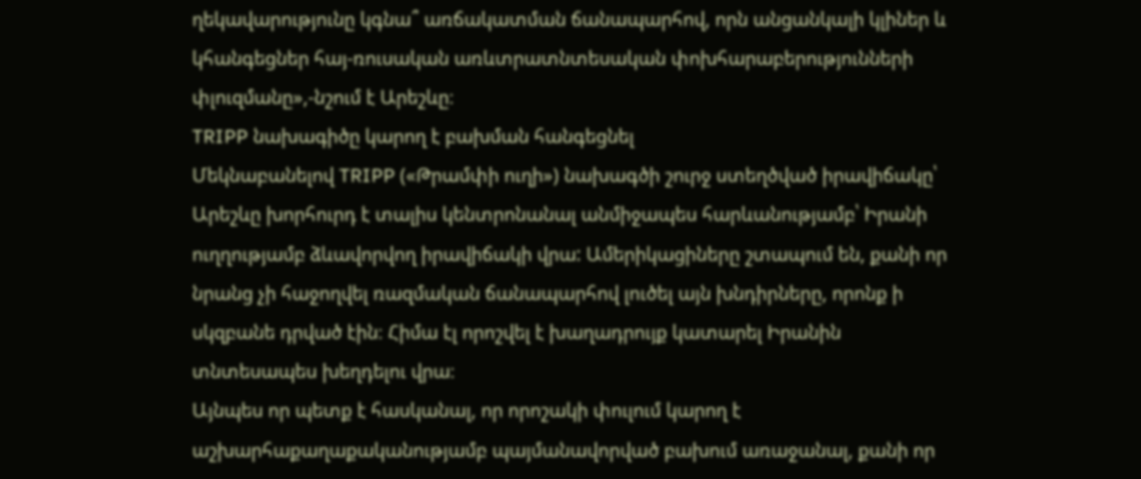ղեկավարությունը կգնա՞ առճակատման ճանապարհով, որն անցանկալի կլիներ և կհանգեցներ հայ-ռուսական առևտրատնտեսական փոխհարաբերությունների փլուզմանը»,-նշում է Արեշևը։
TRIPP նախագիծը կարող է բախման հանգեցնել
Մեկնաբանելով TRIPP («Թրամփի ուղի») նախագծի շուրջ ստեղծված իրավիճակը՝ Արեշևը խորհուրդ է տալիս կենտրոնանալ անմիջապես հարևանությամբ՝ Իրանի ուղղությամբ ձևավորվող իրավիճակի վրա: Ամերիկացիները շտապում են, քանի որ նրանց չի հաջողվել ռազմական ճանապարհով լուծել այն խնդիրները, որոնք ի սկզբանե դրված էին։ Հիմա էլ որոշվել է խաղադրույք կատարել Իրանին տնտեսապես խեղդելու վրա։
Այնպես որ պետք է հասկանալ, որ որոշակի փուլում կարող է աշխարհաքաղաքականությամբ պայմանավորված բախում առաջանալ, քանի որ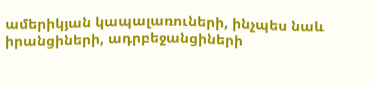ամերիկյան կապալառուների, ինչպես նաև իրանցիների, ադրբեջանցիների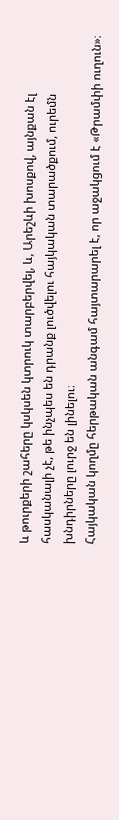և թուրքերի շահերը կսկսեն կտրուկ տարբերվել, և, Արեշևի խոսքով, այնքան էլ հասկանալի չէ, թե ինչպես են դրանք լուծվելու հայկական տարածքում, ուրեմն խնդիրները լուրջ են լինելու։
Հայկական կողմը հերթական անգամ հայտարարել է, որ աջակցում է «Թրամփի ուղուն»։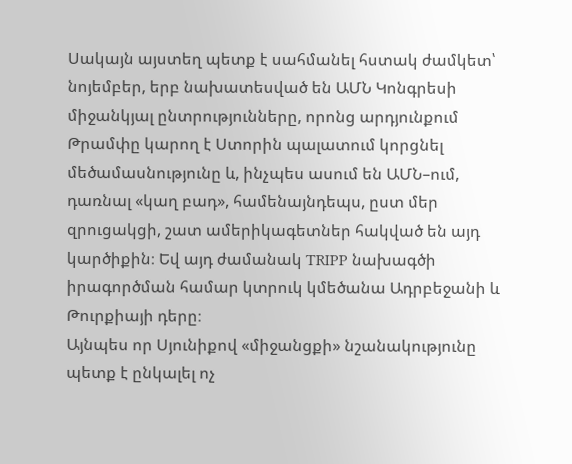Սակայն այստեղ պետք է սահմանել հստակ ժամկետ՝ նոյեմբեր, երբ նախատեսված են ԱՄՆ Կոնգրեսի միջանկյալ ընտրությունները, որոնց արդյունքում Թրամփը կարող է Ստորին պալատում կորցնել մեծամասնությունը և, ինչպես ասում են ԱՄՆ–ում, դառնալ «կաղ բադ», համենայնդեպս, ըստ մեր զրուցակցի, շատ ամերիկագետներ հակված են այդ կարծիքին։ Եվ այդ ժամանակ TRIPP նախագծի իրագործման համար կտրուկ կմեծանա Ադրբեջանի և Թուրքիայի դերը։
Այնպես որ Սյունիքով «միջանցքի» նշանակությունը պետք է ընկալել ոչ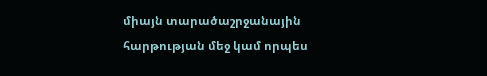միայն տարածաշրջանային հարթության մեջ կամ որպես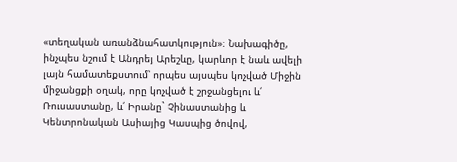«տեղական առանձնահատկություն»։ Նախագիծը, ինչպես նշում է Անդրեյ Արեշևը, կարևոր է նաև ավելի լայն համատեքստում՝ որպես այսպես կոչված Միջին միջանցքի օղակ, որը կոչված է շրջանցելու և՛ Ռուսաստանը, և՛ Իրանը` Չինաստանից և Կենտրոնական Ասիայից Կասպից ծովով,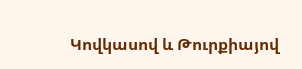Կովկասով և Թուրքիայով